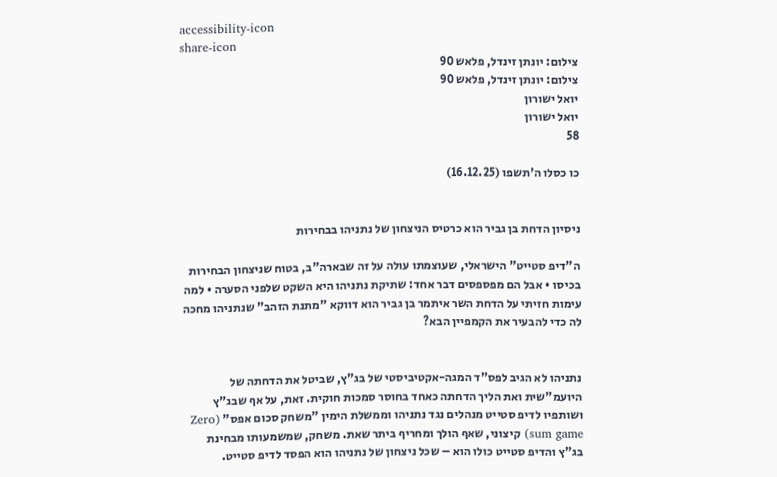accessibility-icon
share-icon
צילום: יונתן זינדל, פלאש 90
צילום: יונתן זינדל, פלאש 90
יואל ישורון
יואל ישורון
58

כו כסלו ה'תשפו (16.12.25)


ניסיון הדחת בן גביר הוא כרטיס הניצחון של נתניהו בבחירות

ה"דיפ סטייט" הישראלי, שעוצמתו עולה על זה שבארה"ב, בטוח שניצחון הבחירות בכיסו • אבל הם מפספסים דבר אחד: שתיקת נתניהו היא השקט שלפני הסערה • למה עימות חזיתי על הדחת השר איתמר בן גביר הוא דווקא "מתנת הזהב" שנתניהו מחכה לה כדי להבעיר את הקמפיין הבא?


נתניהו לא הגיב לפס"ד המגה-אקטיביסטי של בג"ץ, שביטל את הדחתה של היועמ"שית ואת הליך הדחתה כאחד בחוסר סמכות חוקית. זאת, על אף שבג"ץ ושותפיו לדיפ סטייט מנהלים נגד נתניהו וממשלת הימין "משחק סכום אפס" (Zero sum game) קיצוני, שאף הולך ומחריף ביתר שאת. משחק, שמשמעותו מבחינת בג"ץ והדיפ סטייט כולו הוא – שכל ניצחון של נתניהו הוא הפסד לדיפ סטייט.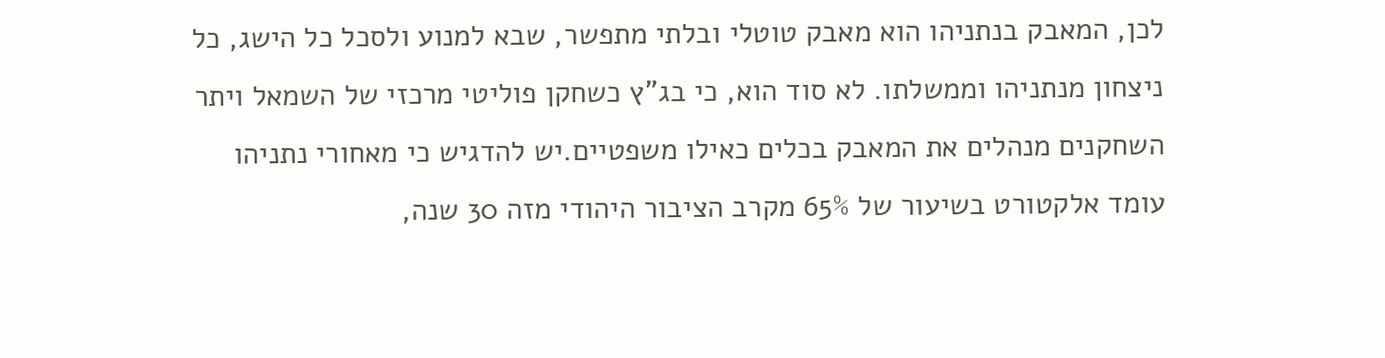לכן, המאבק בנתניהו הוא מאבק טוטלי ובלתי מתפשר, שבא למנוע ולסכל כל הישג, כל ניצחון מנתניהו וממשלתו. לא סוד הוא, כי בג"ץ כשחקן פוליטי מרכזי של השמאל ויתר השחקנים מנהלים את המאבק בכלים כאילו משפטיים.יש להדגיש כי מאחורי נתניהו עומד אלקטורט בשיעור של 65% מקרב הציבור היהודי מזה 30 שנה,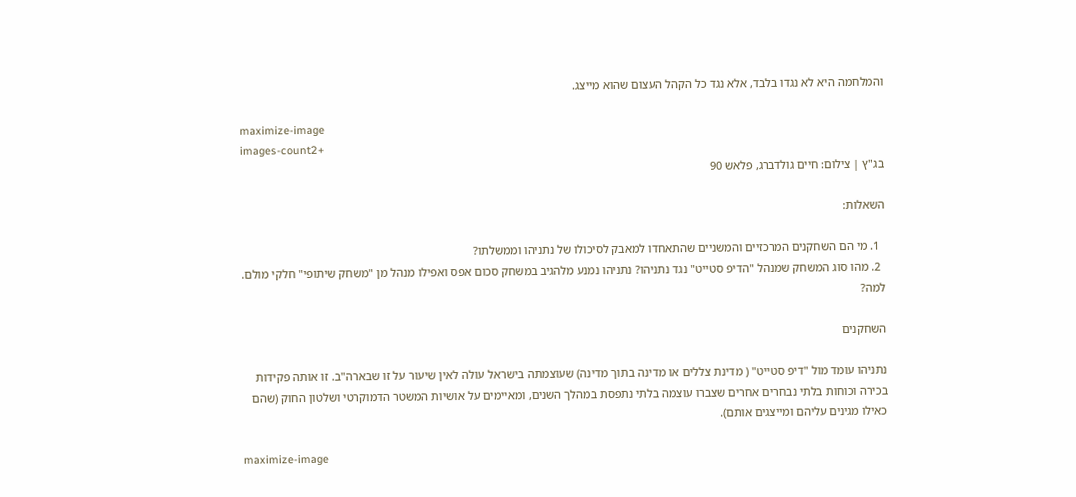והמלחמה היא לא נגדו בלבד, אלא נגד כל הקהל העצום שהוא מייצג.

maximize-image
images-count2+
בג"ץ | צילום: חיים גולדברג, פלאש 90

השאלות:

  1. מי הם השחקנים המרכזיים והמשניים שהתאחדו למאבק לסיכולו של נתניהו וממשלתו?
  2. מהו סוג המשחק שמנהל "הדיפ סטייט" נגד נתניהו? נתניהו נמנע מלהגיב במשחק סכום אפס ואפילו מנהל מן "משחק שיתופי" חלקי מולם. למה?

השחקנים

נתניהו עומד מול "דיפ סטייט" ( מדינת צללים או מדינה בתוך מדינה) שעוצמתה בישראל עולה לאין שיעור על זו שבארה"ב. זו אותה פקידות בכירה וכוחות בלתי נבחרים אחרים שצברו עוצמה בלתי נתפסת במהלך השנים, ומאיימים על אושיות המשטר הדמוקרטי ושלטון החוק (שהם כאילו מגינים עליהם ומייצגים אותם).

maximize-image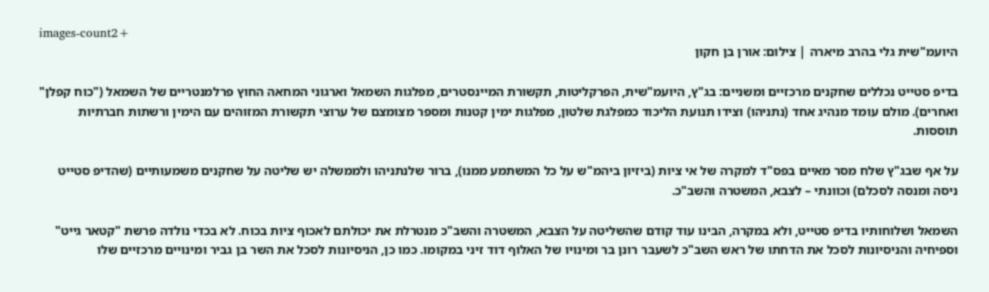images-count2+
היועמ"שית גלי בהרב מיארה | צילום: אורן בן חקון

בדיפ סטייט נכללים שחקנים מרכזיים ומשניים: בג"ץ, היועמ"שית, הפרקליטות, תקשורת המיינסטרים, מפלגות השמאל וארגוני המחאה החוץ פרלמנטריים של השמאל ("כוח קפלן" ואחרים). מולם עומד מנהיג אחד (נתניהו) וצידו תנועת הליכוד כמפלגת שלטון, מפלגות ימין קטנות ומספר מצומצם של ערוצי תקשורת המזוהים עם הימין ורשתות חברתיות תוססות.

על אף שבג"ץ שלח מסר מאיים בפס"ד למקרה של אי ציות (ביזיון ביהמ"ש על כל המשתמע ממנו), ברור שלנתניהו ולממשלה יש שליטה על שחקנים משמעותיים (שהדיפ סטייט ניסה ומנסה לסכלם) וכוונתי – לצבא, המשטרה והשב"כ.

השמאל ושלוחותיו בדיפ סטייט, ולא במקרה, הבינו עוד קודם שהשליטה על הצבא, המשטרה והשב"כ מנטרלת את יכולתם לאכוף ציות בכוח. לא בכדי נולדה פרשת "קטאר גייט" וספיחיה והניסיונות לסכל את הדחתו של ראש השב"כ לשעבר רונן בר ומינויו של האלוף דוד זיני במקומו. כמו כן, הניסיונות לסכל את השר בן גביר ומינויים מרכזיים שלו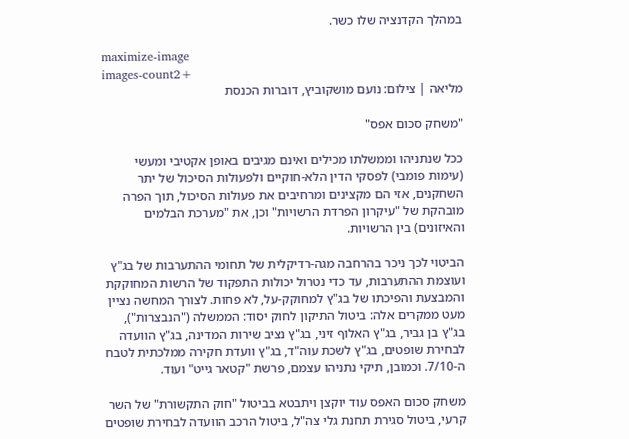במהלך הקדנציה שלו כשר.

maximize-image
images-count2+
מליאה | צילום: נועם מושקוביץ, דוברות הכנסת

"משחק סכום אפס"

ככל שנתניהו וממשלתו מכילים ואינם מגיבים באופן אקטיבי ומעשי (עימות פומבי) לפסקי הדין הלא-חוקיים ולפעולות הסיכול של יתר השחקנים, אזי הם מקצינים ומרחיבים את פעולות הסיכול, תוך הפרה מובהקת של "עיקרון הפרדת הרשויות" וכן, את "מערכת הבלמים והאיזונים) בין הרשויות.

הביטוי לכך ניכר בהרחבה מגה-רדיקלית של תחומי ההתערבות של בג"ץ ועוצמת ההתערבות, עד כדי נטרול יכולות התפקוד של הרשות המחוקקת והמבצעת והפיכתו של בג"ץ למחוקק-על, לא פחות. לצורך המחשה נציין מעט ממקרים אלה: ביטול התיקון לחוק יסוד: הממשלה ("הנבצרות"), בג"ץ בן גביר, בג"ץ האלוף זיני, בג"ץ נציב שירות המדינה, בג"ץ הוועדה לבחירת שופטים, בג"ץ לשכת עוה"ד, בג"ץ וועדת חקירה ממלכתית לטבח ה-7/10. וכמובן, תיקי נתניהו עצמם, פרשת "קטאר גייט" ועוד.

משחק סכום האפס עוד יוקצן ויתבטא בביטול "חוק התקשורת" של השר קרעי, ביטול סגירת תחנת גלי צה"ל, ביטול הרכב הוועדה לבחירת שופטים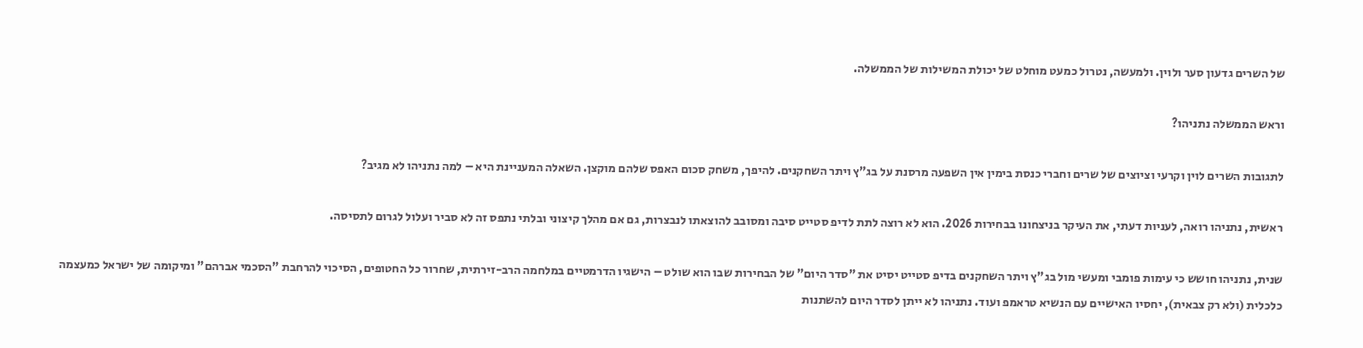של השרים גדעון סער ולוין. ולמעשה, נטרול כמעט מוחלט של יכולת המשילות של הממשלה.

וראש הממשלה נתניהו?

לתגובות השרים לוין וקרעי וציוצים של שרים וחברי כנסת בימין אין השפעה מרסנת על בג"ץ ויתר השחקנים. להיפך, משחק סכום האפס שלהם מוקצן. השאלה המעניינת היא – למה נתניהו לא מגיב?

ראשית, נתניהו רואה, לעניות דעתי, את העיקר בניצחונו בבחירות 2026. הוא לא רוצה לתת לדיפ סטייט סיבה ומסובב להוצאתו לנבצרות, גם אם מהלך קיצוני ובלתי נתפס זה לא סביר ועלול לגרום לתסיסה.

שנית, נתניהו חושש כי עימות פומבי ומעשי מול בג"ץ ויתר השחקנים בדיפ סטייט יסיט את "סדר היום" של הבחירות שבו הוא שולט – הישגיו הדרמטיים במלחמה הרב-זירתית, שחרור כל החטופים, הסיכוי להרחבת "הסכמי אברהם" ומיקומה של ישראל כמעצמה כלכלית (ולא רק צבאית), יחסיו האישיים עם הנשיא טראמפ ועוד. נתניהו לא ייתן לסדר היום להשתנות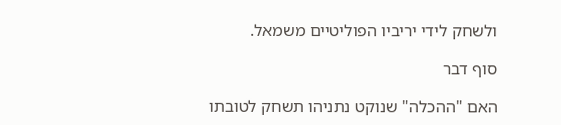ולשחק לידי יריביו הפוליטיים משמאל.

סוף דבר

האם "ההכלה" שנוקט נתניהו תשחק לטובתו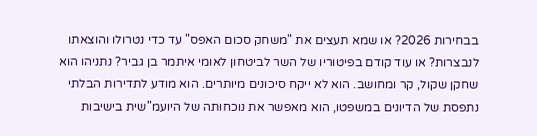בבחירות 2026? או שמא תעצים את "משחק סכום האפס" עד כדי נטרולו והוצאתו לנבצרות? או עוד קודם בפיטוריו של השר לביטחון לאומי איתמר בן גביר? נתניהו הוא שחקן שקול, קר ומחושב. הוא לא ייקח סיכונים מיותרים. הוא מודע לתדירות הבלתי נתפסת של הדיונים במשפטו, הוא מאפשר את נוכחותה של היועמ"שית בישיבות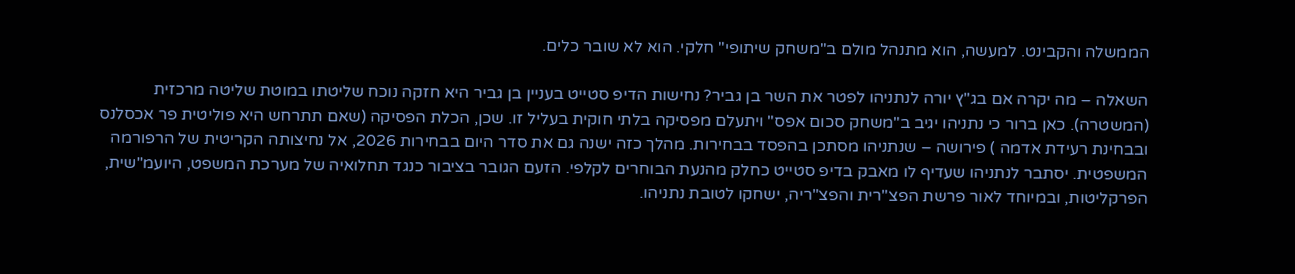הממשלה והקבינט. למעשה, הוא מתנהל מולם ב"משחק שיתופי" חלקי. הוא לא שובר כלים.

השאלה – מה יקרה אם בג"ץ יורה לנתניהו לפטר את השר בן גביר? נחישות הדיפ סטייט בעניין בן גביר היא חזקה נוכח שליטתו במוטת שליטה מרכזית (המשטרה). כאן ברור כי נתניהו יגיב ב"משחק סכום אפס" ויתעלם מפסיקה בלתי חוקית בעליל זו. שכן, הכלת הפסיקה (שאם תתרחש היא פוליטית פר אכסלנס ובבחינת רעידת אדמה ) פירושה – שנתניהו מסתכן בהפסד בבחירות. מהלך כזה ישנה גם את סדר היום בבחירות 2026, אל נחיצותה הקריטית של הרפורמה המשפטית. יסתבר לנתניהו שעדיף לו מאבק בדיפ סטייט כחלק מהנעת הבוחרים לקלפי. הזעם הגובר בציבור כנגד תחלואיה של מערכת המשפט, היועמ"שית, הפרקליטות, ובמיוחד לאור פרשת הפצ"רית והפצ"ריה, ישחקו לטובת נתניהו.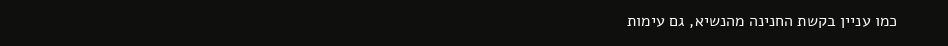כמו עניין בקשת החנינה מהנשיא, גם עימות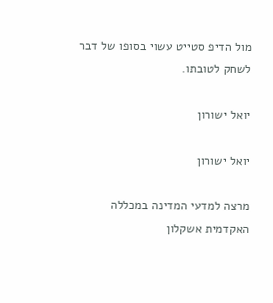מול הדיפ סטייט עשוי בסופו של דבר לשחק לטובתו.

יואל ישורון

יואל ישורון

מרצה למדעי המדינה במכללה האקדמית אשקלון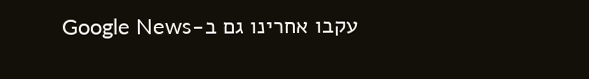עקבו אחרינו גם ב-Google News